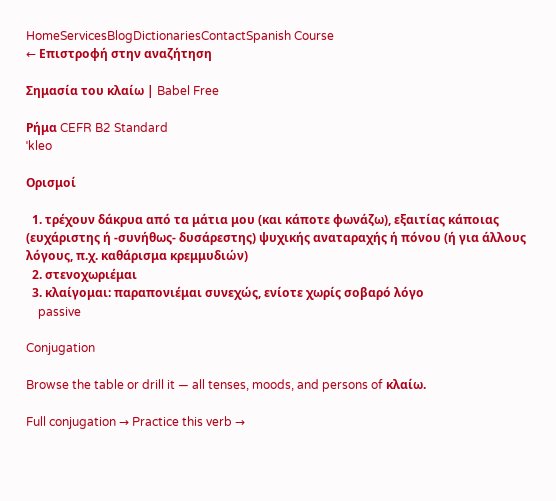HomeServicesBlogDictionariesContactSpanish Course
← Επιστροφή στην αναζήτηση

Σημασία του κλαίω | Babel Free

Ρήμα CEFR B2 Standard
ˈkleo

Ορισμοί

  1. τρέχουν δάκρυα από τα μάτια μου (και κάποτε φωνάζω), εξαιτίας κάποιας (ευχάριστης ή -συνήθως- δυσάρεστης) ψυχικής αναταραχής ή πόνου (ή για άλλους λόγους, π.χ. καθάρισμα κρεμμυδιών)
  2. στενοχωριέμαι
  3. κλαίγομαι: παραπονιέμαι συνεχώς, ενίοτε χωρίς σοβαρό λόγο
    passive

Conjugation

Browse the table or drill it — all tenses, moods, and persons of κλαίω.

Full conjugation → Practice this verb →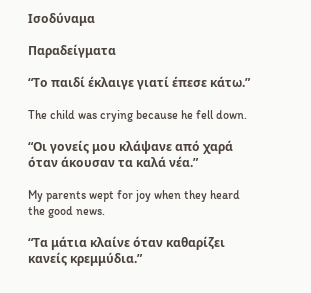Ισοδύναμα

Παραδείγματα

“Το παιδί έκλαιγε γιατί έπεσε κάτω.”

The child was crying because he fell down.

“Οι γονείς μου κλάψανε από χαρά όταν άκουσαν τα καλά νέα.”

My parents wept for joy when they heard the good news.

“Τα μάτια κλαίνε όταν καθαρίζει κανείς κρεμμύδια.”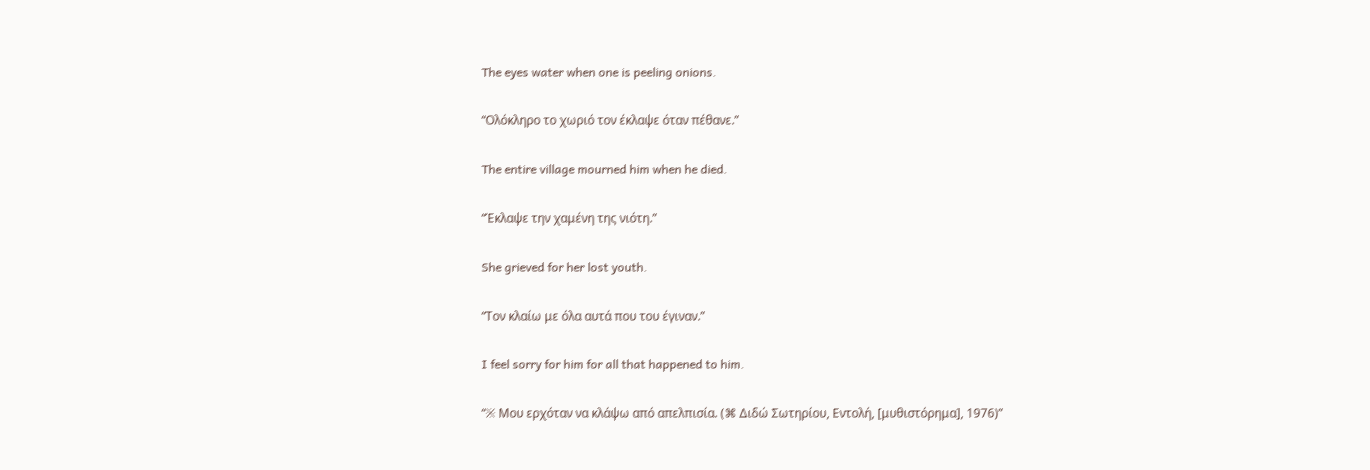The eyes water when one is peeling onions.

“Ολόκληρο το χωριό τον έκλαψε όταν πέθανε.”

The entire village mourned him when he died.

“Έκλαψε την χαμένη της νιότη.”

She grieved for her lost youth.

“Τον κλαίω με όλα αυτά που του έγιναν.”

I feel sorry for him for all that happened to him.

“※ Μου ερχόταν να κλάψω από απελπισία. (⌘ Διδώ Σωτηρίου, Εντολή, [μυθιστόρημα], 1976)”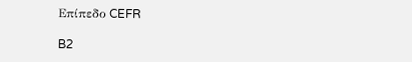Επίπεδο CEFR

B2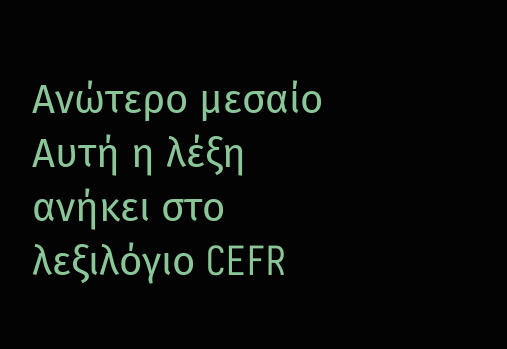Ανώτερο μεσαίο
Αυτή η λέξη ανήκει στο λεξιλόγιο CEFR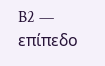B2 — επίπεδο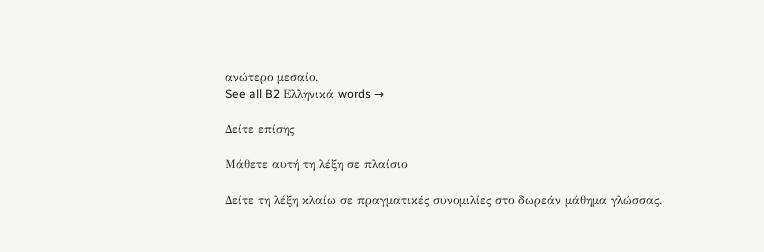ανώτερο μεσαίο.
See all B2 Ελληνικά words →

Δείτε επίσης

Μάθετε αυτή τη λέξη σε πλαίσιο

Δείτε τη λέξη κλαίω σε πραγματικές συνομιλίες στο δωρεάν μάθημα γλώσσας.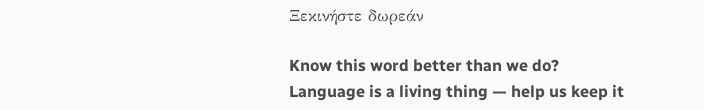Ξεκινήστε δωρεάν

Know this word better than we do? Language is a living thing — help us keep it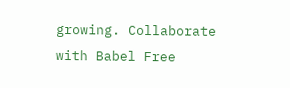growing. Collaborate with Babel Free